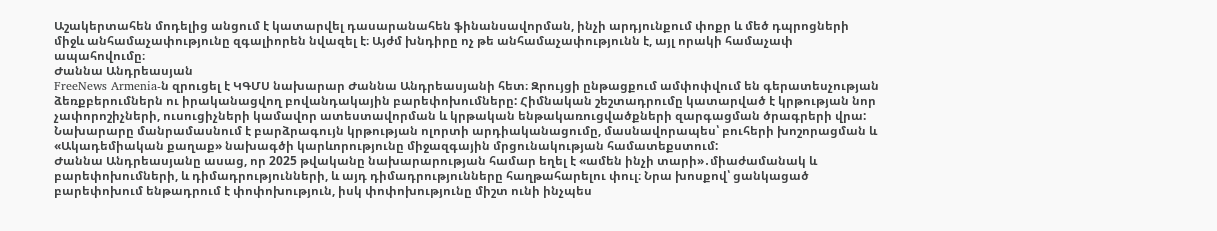Աշակերտահեն մոդելից անցում է կատարվել դասարանահեն ֆինանսավորման, ինչի արդյունքում փոքր և մեծ դպրոցների միջև անհամաչափությունը զգալիորեն նվազել է։ Այժմ խնդիրը ոչ թե անհամաչափությունն է, այլ որակի համաչափ ապահովումը։
Ժաննա Անդրեասյան
FreeNews Armenia-ն զրուցել է ԿԳՄՍ նախարար Ժաննա Անդրեասյանի հետ։ Զրույցի ընթացքում ամփոփվում են գերատեսչության ձեռքբերումներն ու իրականացվող բովանդակային բարեփոխումները: Հիմնական շեշտադրումը կատարված է կրթության նոր չափորոշիչների, ուսուցիչների կամավոր ատեստավորման և կրթական ենթակառուցվածքների զարգացման ծրագրերի վրա: Նախարարը մանրամասնում է բարձրագույն կրթության ոլորտի արդիականացումը, մասնավորապես՝ բուհերի խոշորացման և «Ակադեմիական քաղաք» նախագծի կարևորությունը միջազգային մրցունակության համատեքստում:
Ժաննա Անդրեասյանը ասաց, որ 2025 թվականը նախարարության համար եղել է «ամեն ինչի տարի»․միաժամանակ և բարեփոխումների, և դիմադրությունների, և այդ դիմադրությունները հաղթահարելու փուլ։ Նրա խոսքով՝ ցանկացած բարեփոխում ենթադրում է փոփոխություն, իսկ փոփոխությունը միշտ ունի ինչպես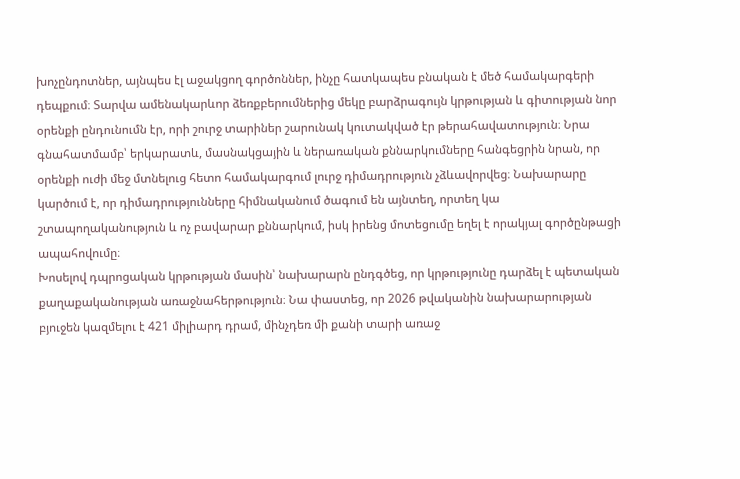խոչընդոտներ, այնպես էլ աջակցող գործոններ, ինչը հատկապես բնական է մեծ համակարգերի դեպքում։ Տարվա ամենակարևոր ձեռքբերումներից մեկը բարձրագույն կրթության և գիտության նոր օրենքի ընդունումն էր, որի շուրջ տարիներ շարունակ կուտակված էր թերահավատություն։ Նրա գնահատմամբ՝ երկարատև, մասնակցային և ներառական քննարկումները հանգեցրին նրան, որ օրենքի ուժի մեջ մտնելուց հետո համակարգում լուրջ դիմադրություն չձևավորվեց։ Նախարարը կարծում է, որ դիմադրությունները հիմնականում ծագում են այնտեղ, որտեղ կա շտապողականություն և ոչ բավարար քննարկում, իսկ իրենց մոտեցումը եղել է որակյալ գործընթացի ապահովումը։
Խոսելով դպրոցական կրթության մասին՝ նախարարն ընդգծեց, որ կրթությունը դարձել է պետական քաղաքականության առաջնահերթություն։ Նա փաստեց, որ 2026 թվականին նախարարության բյուջեն կազմելու է 421 միլիարդ դրամ, մինչդեռ մի քանի տարի առաջ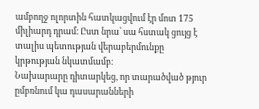ամբողջ ոլորտին հատկացվում էր մոտ 175 միլիարդ դրամ։ Ըստ նրա՝ սա հստակ ցույց է տալիս պետության վերաբերմունքը կրթության նկատմամբ։
Նախարարը դիտարկեց, որ տարածված թյուր ըմբռնում կա դասարանների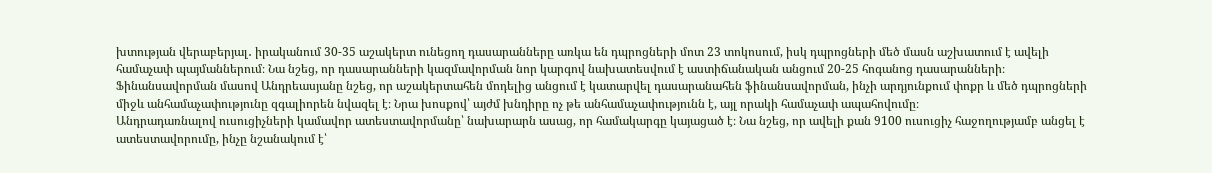խտության վերաբերյալ․ իրականում 30-35 աշակերտ ունեցող դասարանները առկա են դպրոցների մոտ 23 տոկոսում, իսկ դպրոցների մեծ մասն աշխատում է ավելի համաչափ պայմաններում։ Նա նշեց, որ դասարանների կազմավորման նոր կարգով նախատեսվում է աստիճանական անցում 20-25 հոգանոց դասարանների։
Ֆինանսավորման մասով Անդրեասյանը նշեց, որ աշակերտահեն մոդելից անցում է կատարվել դասարանահեն ֆինանսավորման, ինչի արդյունքում փոքր և մեծ դպրոցների միջև անհամաչափությունը զգալիորեն նվազել է։ Նրա խոսքով՝ այժմ խնդիրը ոչ թե անհամաչափությունն է, այլ որակի համաչափ ապահովումը։
Անդրադառնալով ուսուցիչների կամավոր ատեստավորմանը՝ նախարարն ասաց, որ համակարգը կայացած է։ Նա նշեց, որ ավելի քան 9100 ուսուցիչ հաջողությամբ անցել է ատեստավորումը, ինչը նշանակում է՝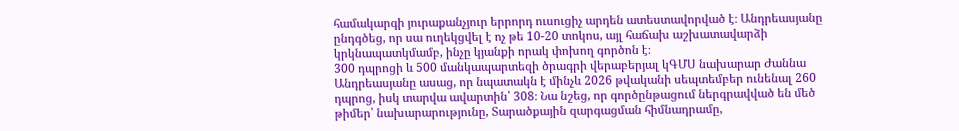համակարգի յուրաքանչյուր երրորդ ուսուցիչ արդեն ատեստավորված է։ Անդրեասյանը ընդգծեց, որ սա ուղեկցվել է ոչ թե 10-20 տոկոս, այլ հաճախ աշխատավարձի կրկնապատկմամբ, ինչը կյանքի որակ փոխող գործոն է։
300 դպրոցի և 500 մանկապարտեզի ծրագրի վերաբերյալ կԳՄՍ նախարար Ժաննա Անդրեասյանը ասաց, որ նպատակն է մինչև 2026 թվականի սեպտեմբեր ունենալ 260 դպրոց, իսկ տարվա ավարտին՝ 308։ Նա նշեց, որ գործընթացում ներգրավված են մեծ թիմեր՝ նախարարությունը, Տարածքային զարգացման հիմնադրամը,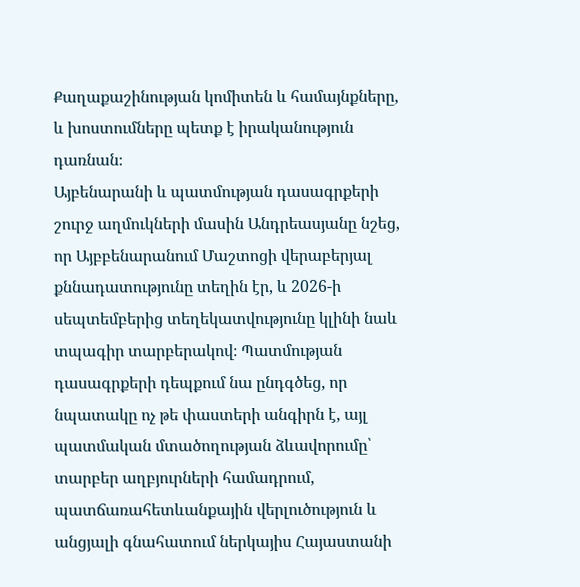Քաղաքաշինության կոմիտեն և համայնքները, և խոստումները պետք է իրականություն դառնան։
Այբենարանի և պատմության դասագրքերի շուրջ աղմուկների մասին Անդրեասյանը նշեց, որ Այբբենարանում Մաշտոցի վերաբերյալ քննադատությունը տեղին էր, և 2026-ի սեպտեմբերից տեղեկատվությունը կլինի նաև տպագիր տարբերակով։ Պատմության դասագրքերի դեպքում նա ընդգծեց, որ նպատակը ոչ թե փաստերի անգիրն է, այլ պատմական մտածողության ձևավորումը՝ տարբեր աղբյուրների համադրում, պատճառահետևանքային վերլուծություն և անցյալի գնահատում ներկայիս Հայաստանի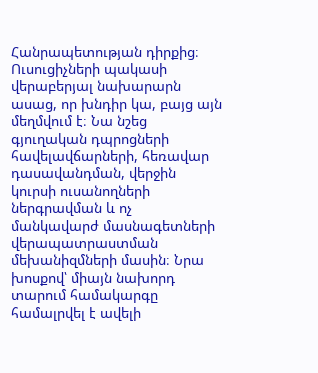Հանրապետության դիրքից։
Ուսուցիչների պակասի վերաբերյալ նախարարն ասաց, որ խնդիր կա, բայց այն մեղմվում է։ Նա նշեց գյուղական դպրոցների հավելավճարների, հեռավար դասավանդման, վերջին կուրսի ուսանողների ներգրավման և ոչ մանկավարժ մասնագետների վերապատրաստման մեխանիզմների մասին։ Նրա խոսքով՝ միայն նախորդ տարում համակարգը համալրվել է ավելի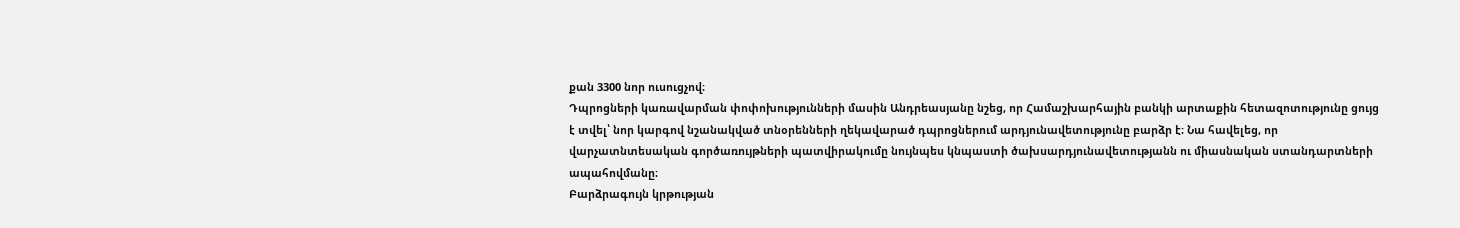քան 3300 նոր ուսուցչով։
Դպրոցների կառավարման փոփոխությունների մասին Անդրեասյանը նշեց, որ Համաշխարհային բանկի արտաքին հետազոտությունը ցույց է տվել՝ նոր կարգով նշանակված տնօրենների ղեկավարած դպրոցներում արդյունավետությունը բարձր է։ Նա հավելեց, որ վարչատնտեսական գործառույթների պատվիրակումը նույնպես կնպաստի ծախսարդյունավետությանն ու միասնական ստանդարտների ապահովմանը։
Բարձրագույն կրթության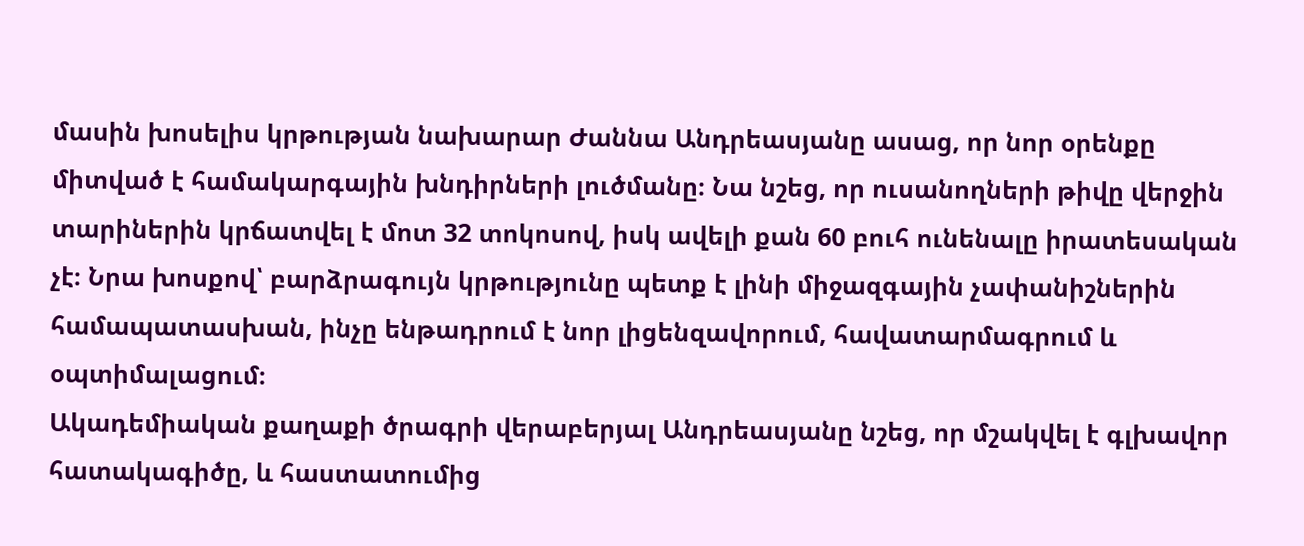մասին խոսելիս կրթության նախարար Ժաննա Անդրեասյանը ասաց, որ նոր օրենքը միտված է համակարգային խնդիրների լուծմանը։ Նա նշեց, որ ուսանողների թիվը վերջին տարիներին կրճատվել է մոտ 32 տոկոսով, իսկ ավելի քան 60 բուհ ունենալը իրատեսական չէ։ Նրա խոսքով՝ բարձրագույն կրթությունը պետք է լինի միջազգային չափանիշներին համապատասխան, ինչը ենթադրում է նոր լիցենզավորում, հավատարմագրում և օպտիմալացում։
Ակադեմիական քաղաքի ծրագրի վերաբերյալ Անդրեասյանը նշեց, որ մշակվել է գլխավոր հատակագիծը, և հաստատումից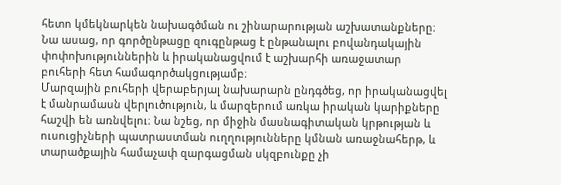հետո կմեկնարկեն նախագծման ու շինարարության աշխատանքները։ Նա ասաց, որ գործընթացը զուգընթաց է ընթանալու բովանդակային փոփոխություններին և իրականացվում է աշխարհի առաջատար բուհերի հետ համագործակցությամբ։
Մարզային բուհերի վերաբերյալ նախարարն ընդգծեց, որ իրականացվել է մանրամասն վերլուծություն, և մարզերում առկա իրական կարիքները հաշվի են առնվելու։ Նա նշեց, որ միջին մասնագիտական կրթության և ուսուցիչների պատրաստման ուղղությունները կմնան առաջնահերթ, և տարածքային համաչափ զարգացման սկզբունքը չի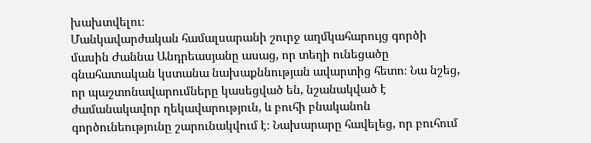խախտվելու։
Մանկավարժական համալսարանի շուրջ աղմկահարույց գործի մասին Ժաննա Անդրեասյանը ասաց, որ տեղի ունեցածը գնահատական կստանա նախաքննության ավարտից հետո։ Նա նշեց, որ պաշտոնավարումները կասեցված են, նշանակված է ժամանակավոր ղեկավարություն, և բուհի բնականոն գործունեությունը շարունակվում է։ Նախարարը հավելեց, որ բուհում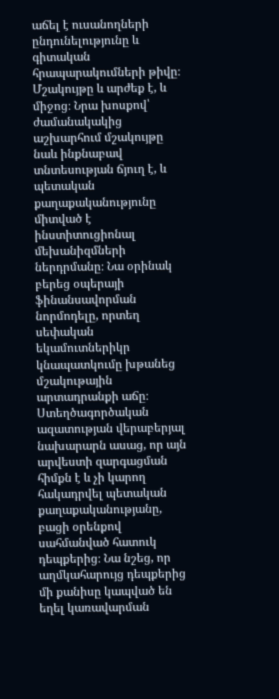աճել է ուսանողների ընդունելությունը և գիտական հրապարակումների թիվը։ Մշակույթը և արժեք է, և միջոց։ Նրա խոսքով՝ ժամանակակից աշխարհում մշակույթը նաև ինքնաբավ տնտեսության ճյուղ է, և պետական քաղաքականությունը միտված է ինստիտուցիոնալ մեխանիզմների ներդրմանը։ Նա օրինակ բերեց օպերայի ֆինանսավորման նորմոդելը, որտեղ սեփական եկամուտներիկր կնապատկումը խթանեց մշակութային արտադրանքի աճը։
Ստեղծագործական ազատության վերաբերյալ նախարարն ասաց, որ այն արվեստի զարգացման հիմքն է և չի կարող հակադրվել պետական քաղաքականությանը, բացի օրենքով սահմանված հատուկ դեպքերից։ Նա նշեց, որ աղմկահարույց դեպքերից մի քանիսը կապված են եղել կառավարման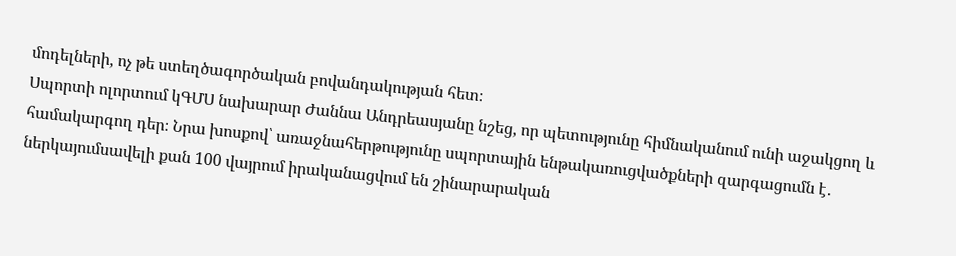մոդելների, ոչ թե ստեղծագործական բովանդակության հետ։
Սպորտի ոլորտում կԳՄՍ նախարար Ժաննա Անդրեասյանը նշեց, որ պետությունը հիմնականում ունի աջակցող և համակարգող դեր։ Նրա խոսքով՝ առաջնահերթությունը սպորտային ենթակառուցվածքների զարգացումն է․ ներկայումսավելի քան 100 վայրում իրականացվում են շինարարական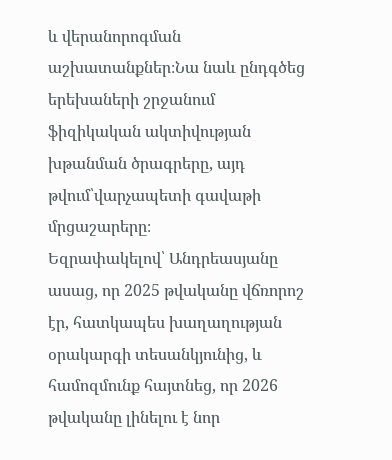և վերանորոգման աշխատանքներ։Նա նաև ընդգծեց երեխաների շրջանում ֆիզիկական ակտիվության խթանման ծրագրերը, այդ թվում՝վարչապետի գավաթի մրցաշարերը։
Եզրափակելով՝ Անդրեասյանը ասաց, որ 2025 թվականը վճռորոշ էր, հատկապես խաղաղության օրակարգի տեսանկյունից, և համոզմունք հայտնեց, որ 2026 թվականը լինելու է նոր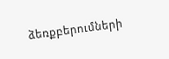ձեռքբերումների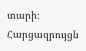տարի։
Հարցազրույցն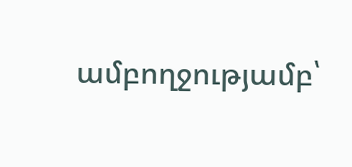ամբողջությամբ՝